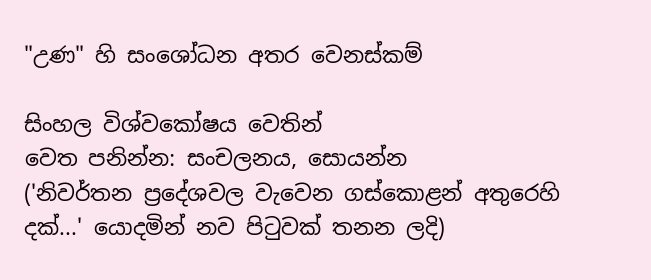"උණ" හි සංශෝධන අතර වෙනස්කම්

සිංහල විශ්වකෝෂය වෙතින්
වෙත පනින්න: සංචලනය, සොයන්න
('නිවර්තන ප්‍රදේශවල වැවෙන ගස්කොළන් අතුරෙහි දක්...' යොදමින් නව පිටුවක් තනන ලදි)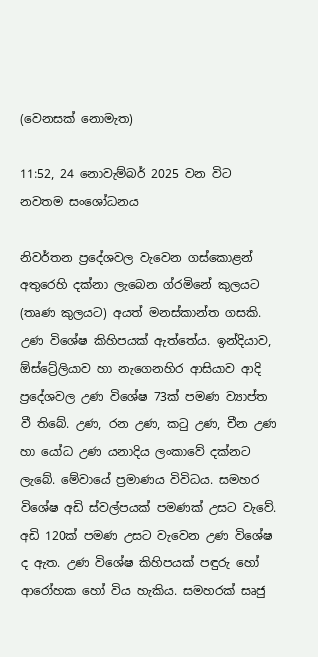(වෙනසක් නොමැත)

11:52, 24 නොවැම්බර් 2025 වන විට නවතම සංශෝධනය

නිවර්තන ප්‍රදේශවල වැවෙන ගස්කොළන් අතුරෙහි දක්නා ලැබෙන ග්රමිනේ කුලයට (තෘණ කුලයට) අයත් මනස්කාන්ත ගසකි. උණ විශේෂ කිහිපයක් ඇත්තේය. ඉන්දියාව, ඕස්ට්‍රේලියාව හා නැගෙනහිර ආසියාව ආදි ප්‍රදේශවල උණ විශේෂ 73ක් පමණ ව්‍යාප්ත වී තිබේ. උණ, රන උණ, කටු උණ, චීන උණ හා යෝධ උණ යනාදිය ලංකාවේ දක්නට ලැබේ. මේවායේ ප්‍රමාණය විවිධය. සමහර විශේෂ අඩි ස්වල්පයක් පමණක් උසට වැවේ. අඩි 120ක් පමණ උසට වැවෙන උණ විශේෂ ද ඇත. උණ විශේෂ කිහිපයක් පඳුරු හෝ ආරෝහක හෝ විය හැකිය. සමහරක් සෘජු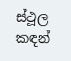ස්ථූල කඳන්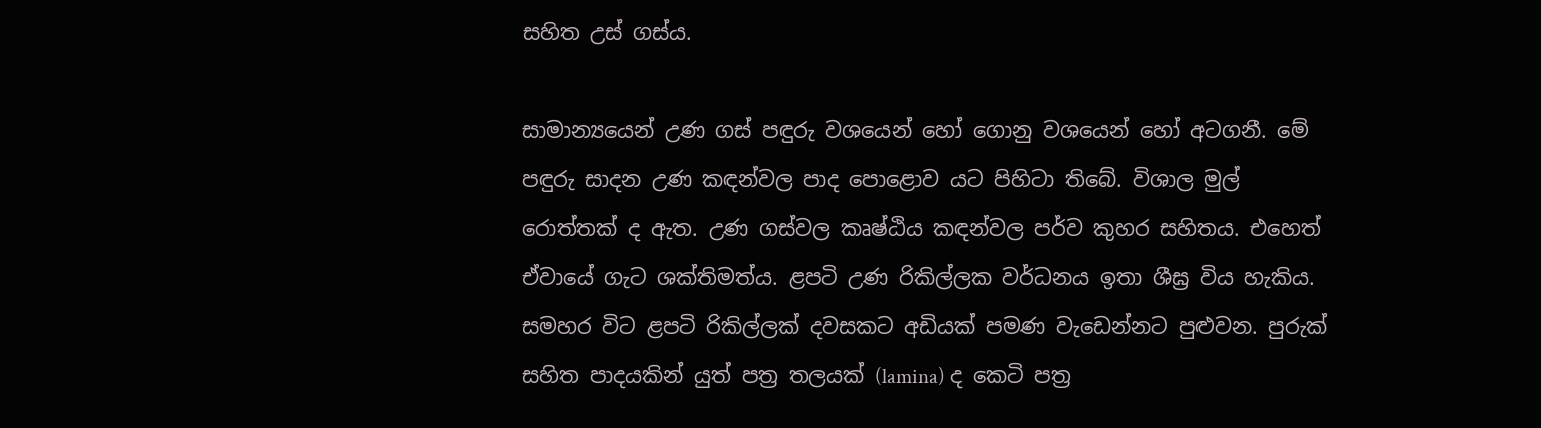සහිත උස් ගස්ය.

සාමාන්‍යයෙන් උණ ගස් පඳුරු වශයෙන් හෝ ගොනු වශයෙන් හෝ අටගනී. මේ පඳුරු සාදන උණ කඳන්වල පාද පොළොව යට පිහිටා තිබේ. විශාල මුල් රොත්තක් ද ඇත. උණ ගස්වල කෘෂ්ඨිය කඳන්වල පර්ව කුහර සහිතය. එහෙත් ඒවායේ ගැට ශක්තිමත්ය. ළපටි උණ රිකිල්ලක වර්ධනය ඉතා ශීඝ්‍ර විය හැකිය. සමහර විට ළපටි රිකිල්ලක් දවසකට අඩියක් පමණ වැඩෙන්නට පුළුවන. පුරුක් සහිත පාදයකින් යුත් පත්‍ර තලයක් (lamina) ද කෙටි පත්‍ර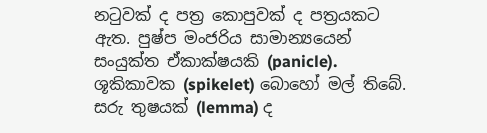නටුවක් ද පත්‍ර කොපුවක් ද පත්‍රයකට ඇත. පුෂ්ප මංජරිය සාමාන්‍යයෙන් සංයුක්ත ඒකාක්ෂයකි (panicle). ශූකිකාවක (spikelet) බොහෝ මල් තිබේ. සරු තුෂයක් (lemma) ද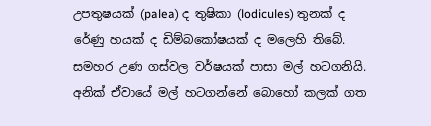උපතුෂයක් (palea) ද තුෂිකා (lodicules) තුනක් ද රේණු හයක් ද ඩිම්බකෝෂයක් ද මලෙහි තිබේ. සමහර උණ ගස්වල වර්ෂයක් පාසා මල් හටගනියි. අනික් ඒවායේ මල් හටගන්නේ බොහෝ කලක් ගත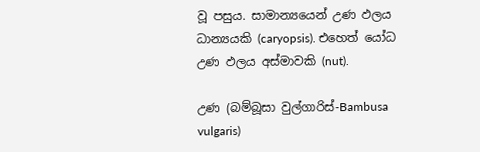වූ පසුය. සාමාන්‍යයෙන් උණ ඵලය ධාන්‍යයකි (caryopsis). එහෙත් යෝධ උණ ඵලය අස්මාවකි (nut).

උණ (බම්බූසා වුල්ගාරිස්-Bambusa vulgaris)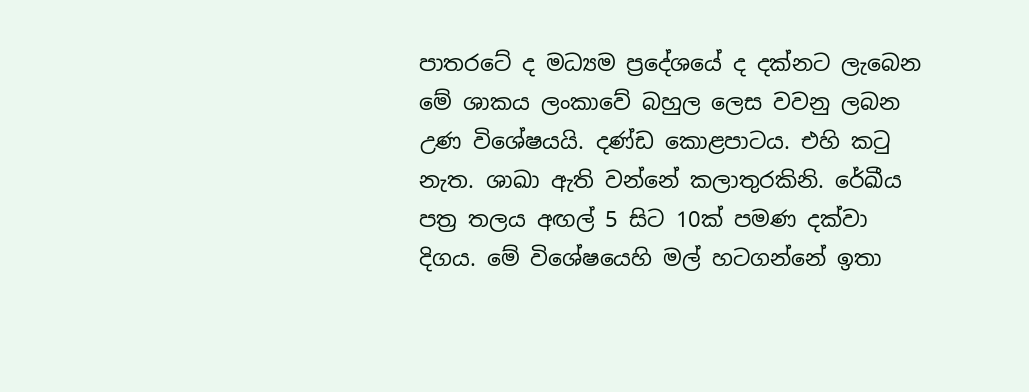පාතරටේ ද මධ්‍යම ප්‍රදේශයේ ද දක්නට ලැබෙන මේ ශාකය ලංකාවේ බහුල ලෙස වවනු ලබන උණ විශේෂයයි. දණ්ඩ කොළපාටය. එහි කටු නැත. ශාඛා ඇති වන්නේ කලාතුරකිනි. රේඛීය පත්‍ර තලය අඟල් 5 සිට 10ක් පමණ දක්වා දිගය. මේ විශේෂයෙහි මල් හටගන්නේ ඉතා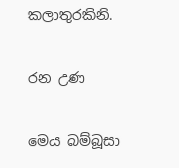කලාතුරකිනි.

රන උණ

මෙය බම්බූසා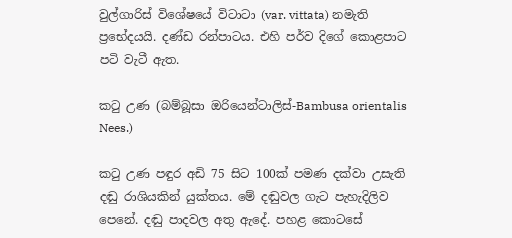වුල්ගාරිස් විශේෂයේ විටාටා (var. vittata) නමැති ප්‍රභේදයයි. දණ්ඩ රන්පාටය. එහි පර්ව දිගේ කොළපාට පටි වැටී ඇත.

කටු උණ (බම්බූසා ඔරියෙන්ටාලිස්-Bambusa orientalis Nees.)

කටු උණ පඳුර අඩි 75 සිට 100ක් පමණ දක්වා උසැති දඬු රාශියකින් යුක්තය. මේ දඬුවල ගැට පැහැදිලිව පෙනේ. දඬු පාදවල අතු ඇදේ. පහළ කොටසේ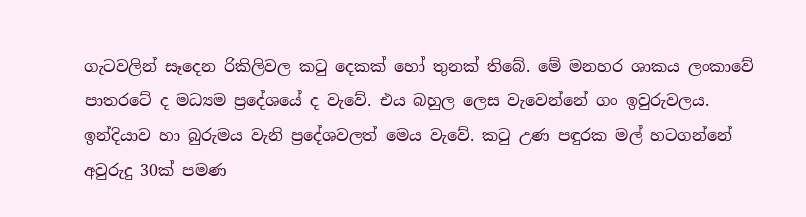ගැටවලින් සෑදෙන රිකිලිවල කටු දෙකක් හෝ තුනක් තිබේ. මේ මනහර ශාකය ලංකාවේ පාතරටේ ද මධ්‍යම ප්‍රදේශයේ ද වැවේ. එය බහුල ලෙස වැවෙන්නේ ගං ඉවුරුවලය. ඉන්දියාව හා බුරුමය වැනි ප්‍රදේශවලත් මෙය වැවේ. කටු උණ පඳුරක මල් හටගන්නේ අවුරුදු 30ක් පමණ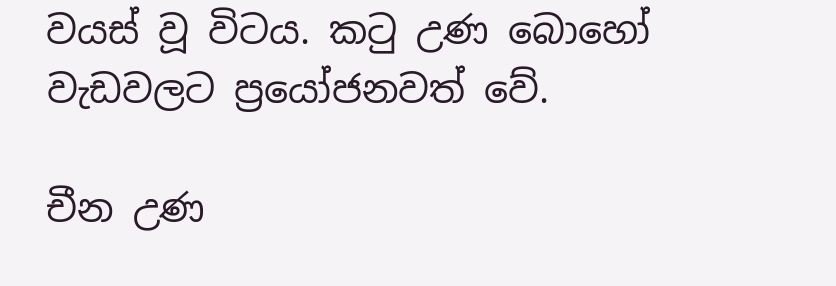වයස් වූ විටය. කටු උණ බොහෝ වැඩවලට ප්‍රයෝජනවත් වේ.

චීන උණ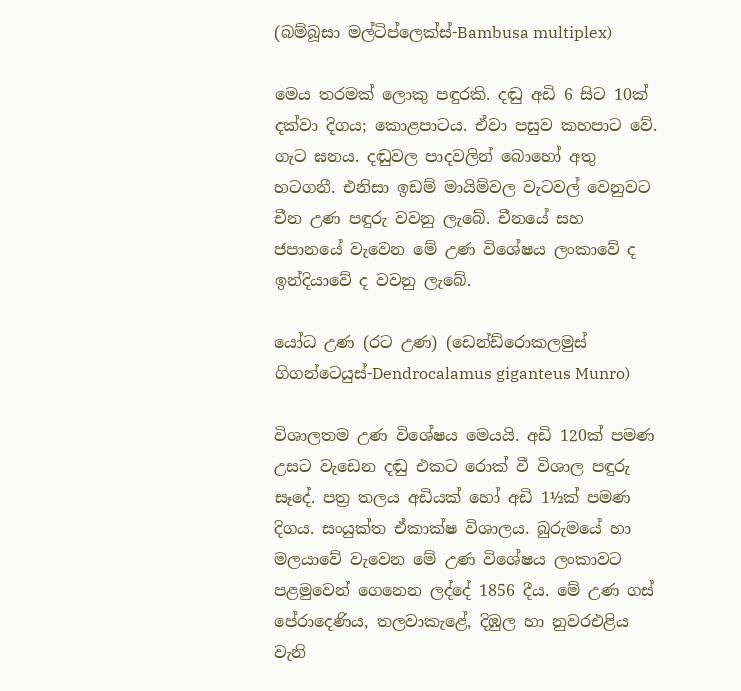(බම්බූසා මල්ටිප්ලෙක්ස්-Bambusa multiplex)

මෙය තරමක් ලොකු පඳුරකි. දඬු අඩි 6 සිට 10ක් දක්වා දිගය; කොළපාටය. ඒවා පසුව කහපාට වේ. ගැට ඝනය. දඬුවල පාදවලින් බොහෝ අතු හටගනී. එනිසා ඉඩම් මායිම්වල වැටවල් වෙනුවට චීන උණ පඳුරු වවනු ලැබේ. චීනයේ සහ ජපානයේ වැවෙන මේ උණ විශේෂය ලංකාවේ ද ඉන්දියාවේ ද වවනු ලැබේ.

යෝධ උණ (රට උණ) (ඩෙන්ඩ්රොකලමුස් ගිගන්ටෙයුස්-Dendrocalamus giganteus Munro)

විශාලතම උණ විශේෂය මෙයයි. අඩි 120ක් පමණ උසට වැඩෙන දඬු එකට රොක් වී විශාල පඳුරු සෑදේ. පත්‍ර තලය අඩියක් හෝ අඩි 1½ක් පමණ දිගය. සංයුක්ත ඒකාක්ෂ විශාලය. බුරුමයේ හා මලයාවේ වැවෙන මේ උණ විශේෂය ලංකාවට පළමුවෙන් ගෙනෙන ලද්දේ 1856 දීය. මේ උණ ගස් පේරාදෙණිය, තලවාකැළේ, දිඹුල හා නුවරඑළිය වැනි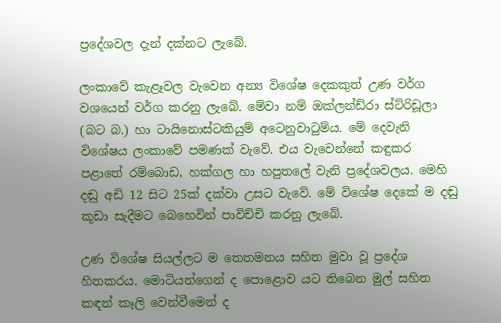ප්‍රදේශවල දැන් දක්නට ලැබේ.

ලංකාවේ කැළෑවල වැවෙන අන්‍ය විශේෂ දෙකකුත් උණ වර්ග වශයෙන් වර්ග කරනු ලැබේ. මේවා නම් ඔක්ලන්ඩ්රා ස්ට්රිඩූලා (බට බ.) හා ටායිනොස්ටකියුම් අටෙනුවාටුම්ය. මේ දෙවැනි විශේෂය ලංකාවේ පමණක් වැවේ. එය වැවෙන්නේ කඳුකර පළාතේ රම්බොඩ, හක්ගල හා හපුතලේ වැනි ප්‍රදේශවලය. මෙහි දඬු අඩි 12 සිට 25ක් දක්වා උසට වැවේ. මේ විශේෂ දෙකේ ම දඬු කූඩා සැදීමට බෙහෙවින් පාවිච්චි කරනු ලැබේ.

උණ විශේෂ සියල්ලට ම තෙතමනය සහිත මුවා වූ ප්‍රදේශ හිතකරය. මොටියන්ගෙන් ද පොළොව යට තිබෙන මුල් සහිත කඳන් කෑලි වෙන්වීමෙන් ද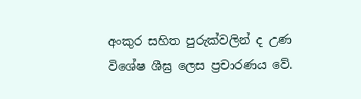අංකුර සහිත පුරුක්වලින් ද උණ විශේෂ ශීඝ්‍ර ලෙස ප්‍රචාරණය වේ.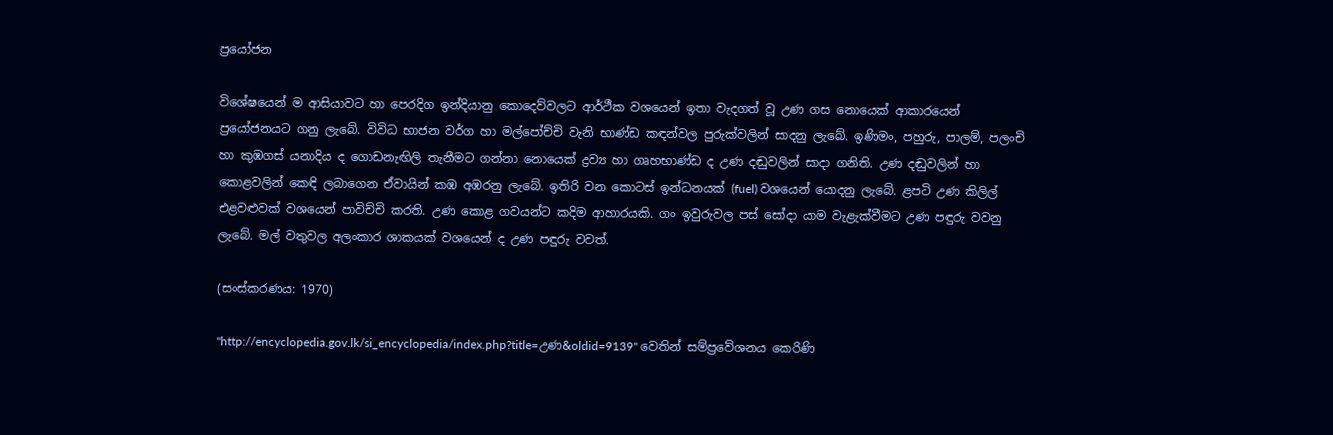ප්‍රයෝජන

විශේෂයෙන් ම ආසියාවට හා පෙරදිග ඉන්දියානු කොදෙව්වලට ආර්ථීක වශයෙන් ඉතා වැදගත් වූ උණ ගස නොයෙක් ආකාරයෙන් ප්‍රයෝජනයට ගනු ලැබේ. විවිධ භාජන වර්ග හා මල්පෝච්චි වැනි භාණ්ඩ කඳන්වල පුරුක්වලින් සාදනු ලැබේ. ඉණිමං, පහුරු, පාලම්, පලංචි හා කුඹගස් යනාදිය ද ගොඩනැඟිලි තැනීමට ගන්නා නොයෙක් ද්‍රව්‍ය හා ගෘහභාණ්ඩ ද උණ දඬුවලින් සාදා ගනිති. උණ දඬුවලින් හා කොළවලින් කෙඳි ලබාගෙන ඒවායින් කඹ අඹරනු ලැබේ. ඉතිරි වන කොටස් ඉන්ධනයක් (fuel) වශයෙන් යොදනු ලැබේ. ළපටි උණ කිලිල් එළවළුවක් වශයෙන් පාවිච්චි කරති. උණ කොළ ගවයන්ට කදිම ආහාරයකි. ගං ඉවුරුවල පස් සෝදා යාම වැළැක්වීමට උණ පඳුරු වවනු ලැබේ. මල් වතුවල අලංකාර ශාකයක් වශයෙන් ද උණ පඳුරු වවත්.

(සංස්කරණය: 1970)

"http://encyclopedia.gov.lk/si_encyclopedia/index.php?title=උණ&oldid=9139" වෙතින් සම්ප්‍රවේශනය කෙරිණි